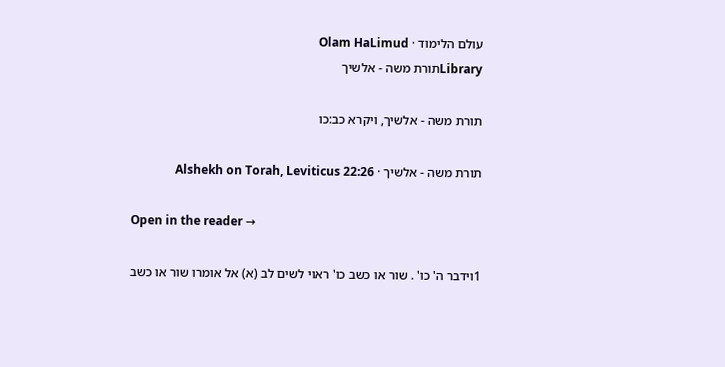עולם הלימוד · Olam HaLimud
Libraryתורת משה - אלשיך

תורת משה - אלשיך, ויקרא כב:כו

תורת משה - אלשיך · Alshekh on Torah, Leviticus 22:26

Open in the reader →

1וידבר ה' כו' . שור או כשב כו' ראוי לשים לב (א) אל אומרו שור או כשב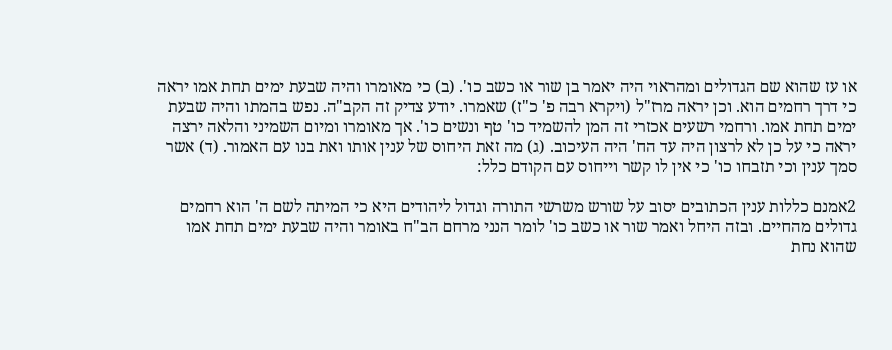או עז שהוא שם הגדולים ומהראוי היה יאמר בן שור או כשב כו'. (ב) כי מאומרו והיה שבעת ימים תחת אמו יראה כי דרך רחמים הוא. וכן יראה מרז"ל (ויקרא רבה פ' כ"ז) שאמרו. יודע צדיק זה הקב"ה. נפש בהמתו והיה שבעת ימים תחת אמו. ורחמי רשעים אכזרי זה המן להשמיד כו' טף ונשים כו'. אך מאומרו ומיום השמיני והלאה ירצה יראה כי על כן לא לרצון היה עד הח' היה העיכוב. (ג) מה זאת היחוס של ענין אותו ואת בנו עם האמור. (ד) אשר סמך ענין וכי תזבחו כו' כי אין לו קשר וייחוס עם הקודם כלל:

2אמנם כללות ענין הכתובים יסוב על שורש משרשי התורה וגדול ליהודים היא כי המיתה לשם ה' הוא רחמים גדולים מהחיים. ובזה היחל ואמר שור או כשב כו' לומר הנני מרחם הב"ח באומר והיה שבעת ימים תחת אמו שהוא נחת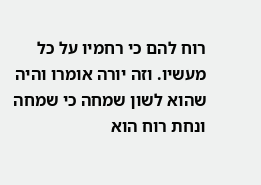רוח להם כי רחמיו על כל מעשיו. וזה יורה אומרו והיה שהוא לשון שמחה כי שמחה ונחת רוח הוא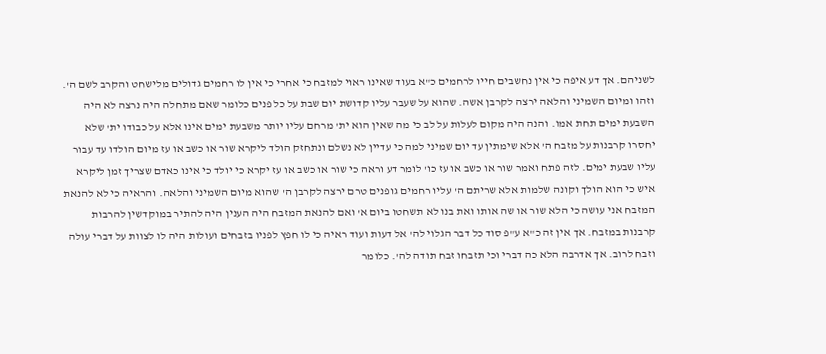לשניהם. אך דע איפה כי אין נחשבים חייו לרחמים כ"א בעוד שאינו ראוי למזבח כי אחרי כי אין לו רחמים גדולים מלישחט והקרב לשם ה'. וזהו ומיום השמיני והלאה ירצה לקרבן אשה. שהוא על שעבר עליו קדושת יום שבת על כל פנים כלומר שאם מתחלה היה נרצה לא היה השבעת ימים תחת אמו. והנה היה מקום לעלות על לב כי מה שאין הוא ית' מרחם עליו יותר משבעת ימים אינו אלא על כבודו ית' שלא יחסרו קרבנות על מזבח ה' אלא שימתין עד יום שמיני למה כי עדיין לא נשלם ונתחזק הולד ליקרא שור או כשב או עז מיום הולדו עד עבור עליו שבעת ימים. לזה פתח ואמר שור או כשב או עז כו' לומר דע וראה כי שור או כשב או עז יקרא כי יולד כי אינו כאדם שצריך זמן ליקרא איש כי הוא הולך וקונה שלמות אלא שריתם ה' עליו רחמים גופנים טרם ירצה לקרבן ה' שהוא מיום השמיני והלאה. והראיה כי לא להנאת המזבח אני עושה כי הלא שור או שה אותו ואת בנו לא תשחטו ביום א' ואם להנאת המזבח היה הענין היה להתיר במוקדשין להרבות קרבנות במזבח. אך אין זה כ"א ע"פ סוד כל דבר הגלוי לה' אל דעות ועוד ראיה כי לו חפץ לפניו בזבחים ועולות היה לו לצוות על דברי עולה וזבח לרוב. אך אדרבה הלא כה דברי וכי תזבחו זבח תודה לה'. כלומר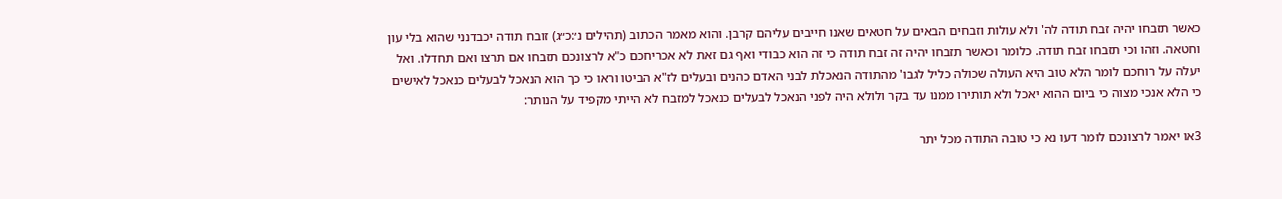כאשר תזבחו יהיה זבח תודה לה' ולא עולות וזבחים הבאים על חטאים שאנו חייבים עליהם קרבן. והוא מאמר הכתוב (תהילים נ׳:כ״ג) זובח תודה יכבדנני שהוא בלי עון וחטאה. וזהו וכי תזבחו זבח תודה. כלומר וכאשר תזבחו יהיה זה זבח תודה כי זה הוא כבודי ואף גם זאת לא אכריחכם כ"א לרצונכם תזבחו אם תרצו ואם תחדלו. ואל יעלה על רוחכם לומר הלא טוב היא העולה שכולה כליל לגבו' מהתודה הנאכלת לבני האדם כהנים ובעלים לז"א הביטו וראו כי כך הוא הנאכל לבעלים כנאכל לאישים כי הלא אנכי מצוה כי ביום ההוא יאכל ולא תותירו ממנו עד בקר ולולא היה לפני הנאכל לבעלים כנאכל למזבח לא הייתי מקפיד על הנותר:

3או יאמר לרצונכם לומר דעו נא כי טובה התודה מכל יתר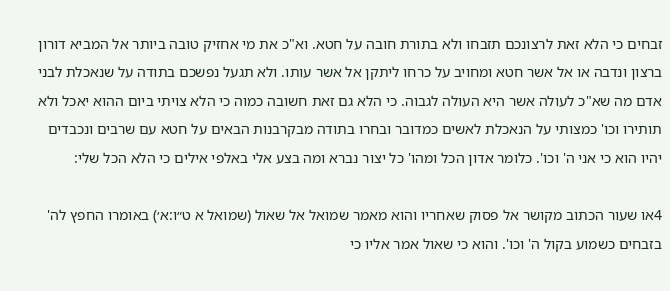זבחים כי הלא זאת לרצונכם תזבחו ולא בתורת חובה על חטא. וא"כ את מי אחזיק טובה ביותר אל המביא דורון ברצון ונדבה או אל אשר חטא ומחויב על כרחו ליתקן אל אשר עותו. ולא תגעל נפשכם בתודה על שנאכלת לבני אדם מה שא"כ לעולה אשר היא העולה לגבוה. כי הלא גם זאת חשובה כמוה כי הלא צויתי ביום ההוא יאכל ולא תותירו וכו' כמצותי על הנאכלת לאשים כמדובר ובחרו בתודה מבקרבנות הבאים על חטא עם שרבים ונכבדים יהיו הוא כי אני ה' וכו'. כלומר אדון הכל ומהו' כל יצור נברא ומה בצע אלי באלפי אילים כי הלא הכל שלי:

4או שעור הכתוב מקושר אל פסוק שאחריו והוא מאמר שמואל אל שאול (שמואל א ט״ו:א׳) באומרו החפץ לה' בזבחים כשמוע בקול ה' וכו'. והוא כי שאול אמר אליו כי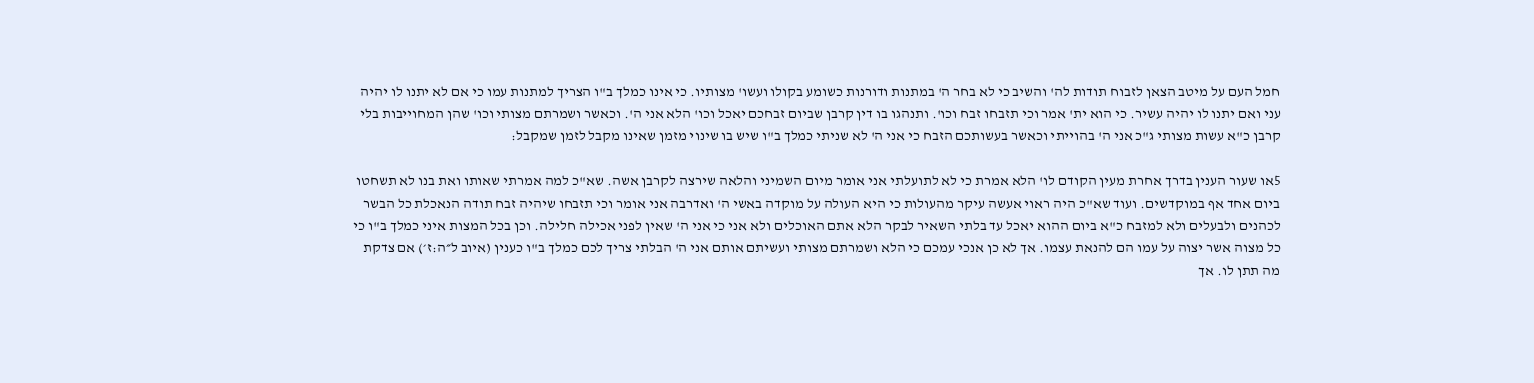חמל העם על מיטב הצאן לזבוח תודות לה' והשיב כי לא בחר ה' במתנות ודורנות כשומע בקולו ועשו' מצותיו. כי אינו כמלך ב"ו הצריך למתנות עמו כי אם לא יתנו לו יהיה עני ואם יתנו לו יהיה עשיר. כי הוא ית' אמר וכי תזבחו זבח וכו'. ותנהגו בו דין קרבן שביום זבחכם יאכל וכו' הלא אני ה'. וכאשר ושמרתם מצותי וכו' שהן המחוייבות בלי קרבן כ"א עשות מצותי ג"כ אני ה' בהוייתי וכאשר בעשותכם הזבח כי אני ה' לא שניתי כמלך ב"ו שיש בו שינוי מזמן שאינו מקבל לזמן שמקבל:

5או שעור הענין בדרך אחרת מעין הקודם לו' הלא אמרת כי לא לתועלתי אני אומר מיום השמיני והלאה שירצה לקרבן אשה. שא"כ למה אמרתי שאותו ואת בנו לא תשחטו ביום אחד אף במוקדשים. ועוד שא"כ היה ראוי אעשה עיקר מהעולות כי היא העולה על מוקדה באשי ה' ואדרבה אני אומר וכי תזבחו שיהיה זבח תודה הנאכלת כל הבשר לכהנים ולבעלים ולא למזבח כ"א ביום ההוא יאכל עד בלתי השאיר לבקר הלא אתם האוכלים ולא אני כי אני ה' שאין לפני אכילה חלילה. וכן בכל המצות איני כמלך ב"ו כי כל מצוה אשר יצוה על עמו הם להנאת עצמו. אך לא כן אנכי עמכם כי הלא ושמרתם מצותי ועשיתם אותם אני ה' הבלתי צריך לכם כמלך ב"ו כענין (איוב ל״ה:ז׳) אם צדקת מה תתן לו. אך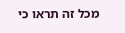מכל זה תראו כי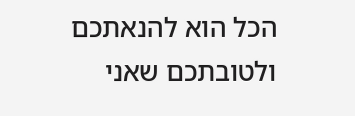הכל הוא להנאתכם ולטובתכם שאני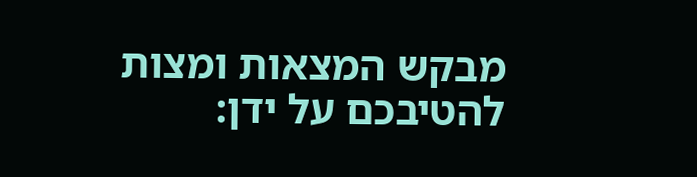מבקש המצאות ומצות להטיבכם על ידן: